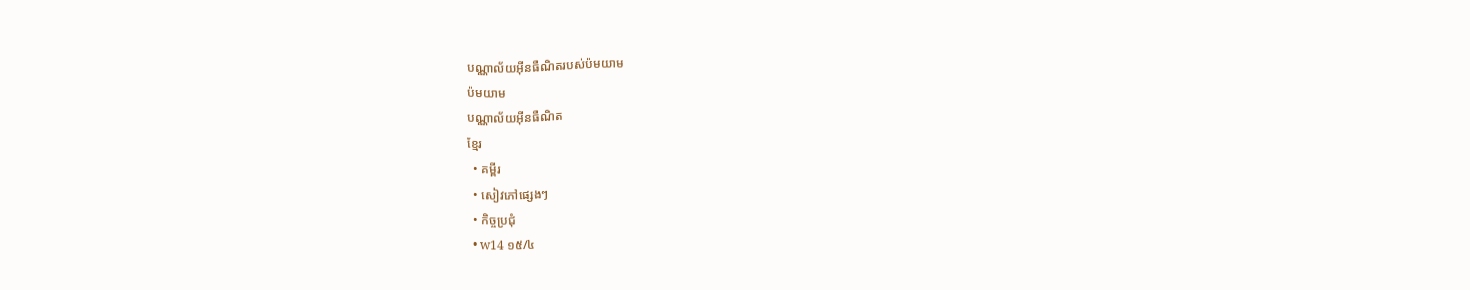បណ្ណាល័យអ៊ីនធឺណិតរបស់ប៉មយាម
ប៉មយាម
បណ្ណាល័យអ៊ីនធឺណិត
ខ្មែរ
  • គម្ពីរ
  • សៀវភៅផ្សេងៗ
  • កិច្ចប្រជុំ
  • w14 ១៥/៤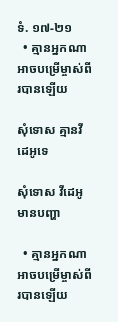ទំ. ១៧-២១
  • គ្មានអ្នកណាអាចបម្រើម្ចាស់ពីរបានឡើយ

សុំទោស គ្មានវីដេអូទេ

សុំទោស វីដេអូមានបញ្ហា

  • គ្មានអ្នកណាអាចបម្រើម្ចាស់ពីរបានឡើយ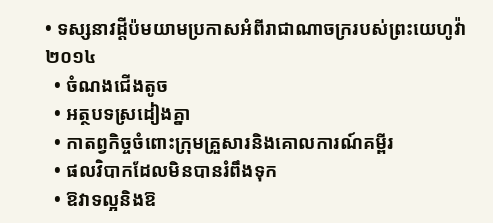• ទស្សនាវដ្ដីប៉មយាមប្រកាសអំពីរាជាណាចក្ររបស់ព្រះយេហូវ៉ា ២០១៤
  • ចំណងជើងតូច
  • អត្ថបទស្រដៀងគ្នា
  • កាតព្វកិច្ចចំពោះក្រុមគ្រួសារនិងគោលការណ៍គម្ពីរ
  • ផលវិបាកដែលមិនបានរំពឹងទុក
  • ឱវាទល្អនិងឱ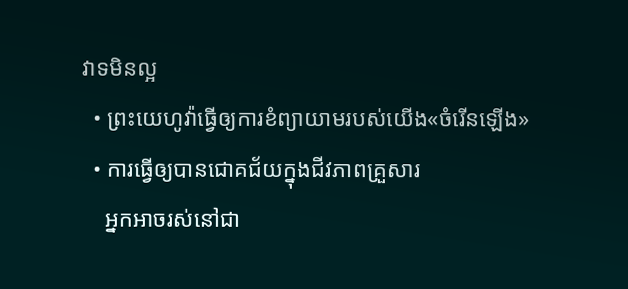វាទមិនល្អ
  • ព្រះយេហូវ៉ាធ្វើឲ្យការខំព្យាយាមរបស់យើង«ចំរើនឡើង»
  • ការធ្វើឲ្យបានជោគជ័យក្នុងជីវភាពគ្រួសារ
    អ្នកអាចរស់នៅជា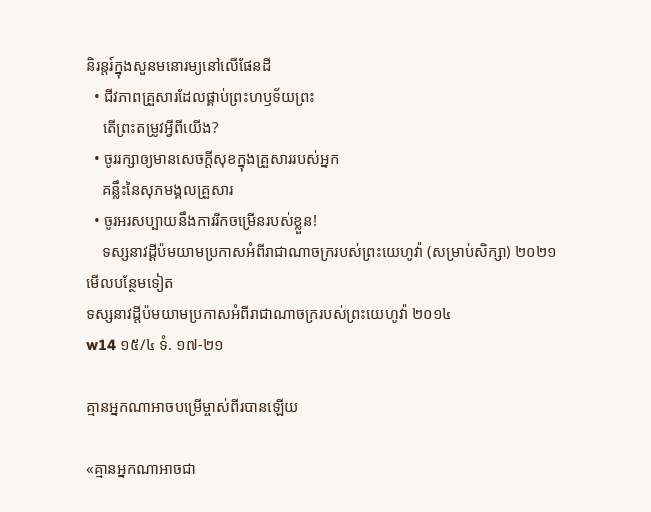និរន្តរ៍ក្នុងសួនមនោរម្យនៅលើផែនដី
  • ជីវភាពគ្រួសារដែលផ្គាប់ព្រះហឫទ័យព្រះ
    តើព្រះតម្រូវអ្វីពីយើង?
  • ចូររក្សាឲ្យមានសេចក្ដីសុខក្នុងគ្រួសាររបស់អ្នក
    គន្លឹះនៃសុភមង្គលគ្រួសារ
  • ចូរអរសប្បាយនឹងការរីកចម្រើនរបស់ខ្លួន!
    ទស្សនាវដ្ដីប៉មយាមប្រកាសអំពីរាជាណាចក្ររបស់ព្រះយេហូវ៉ា (សម្រាប់សិក្សា) ២០២១
មើលបន្ថែមទៀត
ទស្សនាវដ្ដីប៉មយាមប្រកាសអំពីរាជាណាចក្ររបស់ព្រះយេហូវ៉ា ២០១៤
w14 ១៥/៤ ទំ. ១៧-២១

គ្មានអ្នកណាអាចបម្រើម្ចាស់ពីរបានឡើយ

«គ្មានអ្នកណាអាចជា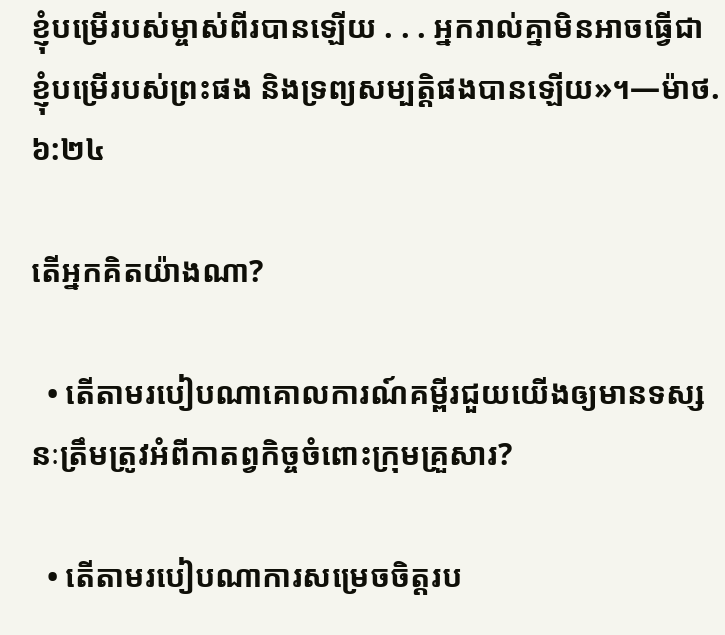ខ្ញុំបម្រើរបស់ម្ចាស់ពីរបានឡើយ . . . អ្នករាល់គ្នាមិនអាចធ្វើជាខ្ញុំបម្រើរបស់ព្រះផង និងទ្រព្យសម្បត្ដិផងបានឡើយ»។—ម៉ាថ. ៦:២៤

តើអ្នកគិតយ៉ាងណា?

  • តើតាមរបៀបណាគោលការណ៍គម្ពីរជួយយើងឲ្យមានទស្សនៈត្រឹមត្រូវអំពីកាតព្វកិច្ចចំពោះក្រុមគ្រួសារ?

  • តើតាមរបៀបណាការសម្រេចចិត្តរប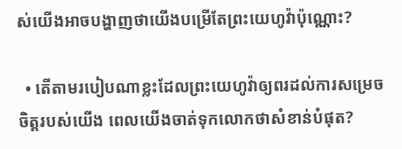ស់យើងអាចបង្ហាញថាយើងបម្រើតែព្រះយេហូវ៉ាប៉ុណ្ណោះ?

  • តើតាមរបៀបណាខ្លះដែលព្រះយេហូវ៉ាឲ្យពរដល់ការសម្រេចចិត្តរបស់យើង ពេលយើងចាត់ទុកលោកថាសំខាន់បំផុត?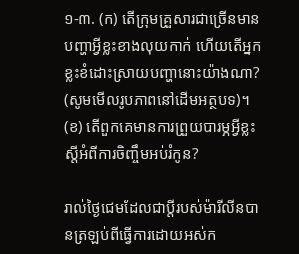១-៣. (ក) តើក្រុមគ្រួសារជាច្រើនមានបញ្ហាអ្វីខ្លះខាងលុយកាក់ ហើយតើអ្នកខ្លះខំដោះស្រាយបញ្ហានោះយ៉ាងណា? (សូមមើលរូបភាពនៅដើមអត្ថបទ)។ (ខ) តើពួកគេមានការព្រួយបារម្ភអ្វីខ្លះស្តីអំពីការចិញ្ចឹមអប់រំកូន?

រាល់ថ្ងៃជេមដែលជាប្ដីរបស់ម៉ារីលីនបានត្រឡប់ពីធ្វើការដោយអស់ក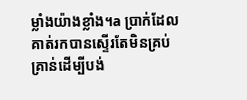ម្លាំងយ៉ាងខ្លាំង។a ប្រាក់ដែលគាត់រកបានស្ទើរតែមិនគ្រប់គ្រាន់ដើម្បីបង់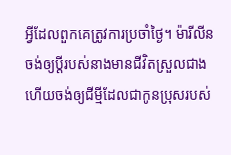អ្វីដែលពួកគេត្រូវការប្រចាំថ្ងៃ។ ម៉ារីលីនចង់ឲ្យប្ដីរបស់នាងមានជីវិតស្រួលជាង ហើយចង់ឲ្យជីម្មីដែលជាកូនប្រុសរបស់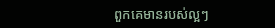ពួកគេមានរបស់ល្អៗ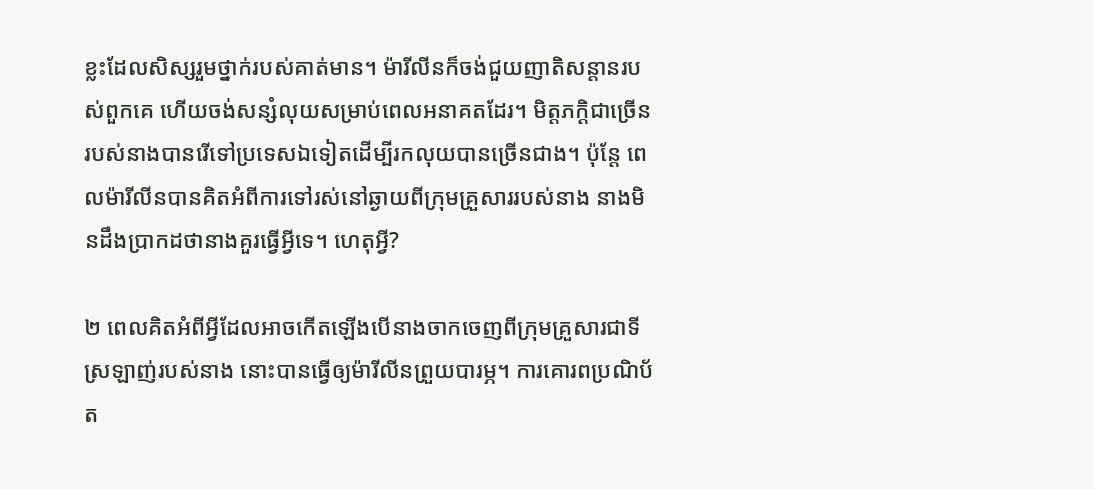ខ្លះដែលសិស្សរួមថ្នាក់របស់គាត់មាន។ ម៉ារីលីនក៏ចង់ជួយញាតិសន្ដានរបស់ពួកគេ ហើយចង់សន្សំលុយសម្រាប់ពេលអនាគតដែរ។ មិត្តភក្ដិជាច្រើនរបស់នាងបានរើទៅប្រទេសឯទៀតដើម្បីរកលុយបានច្រើនជាង។ ប៉ុន្តែ ពេលម៉ារីលីនបានគិតអំពីការទៅរស់នៅឆ្ងាយពីក្រុមគ្រួសាររបស់នាង នាងមិនដឹងប្រាកដថានាងគួរធ្វើអ្វីទេ។ ហេតុអ្វី?

២ ពេលគិតអំពីអ្វីដែលអាចកើតឡើងបើនាងចាកចេញពីក្រុមគ្រួសារជាទីស្រឡាញ់របស់នាង នោះបានធ្វើឲ្យម៉ារីលីនព្រួយបារម្ភ។ ការគោរពប្រណិប័ត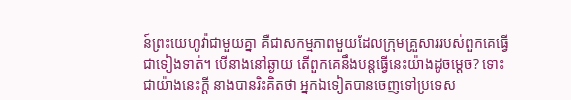ន៍ព្រះយេហូវ៉ាជាមួយគ្នា គឺជាសកម្មភាពមួយដែលក្រុមគ្រួសាររបស់ពួកគេធ្វើជាទៀងទាត់។ បើនាងនៅឆ្ងាយ តើពួកគេនឹងបន្តធ្វើនេះយ៉ាងដូចម្ដេច? ទោះជាយ៉ាងនេះក្ដី នាងបានរិះគិតថា អ្នកឯទៀតបានចេញទៅប្រទេស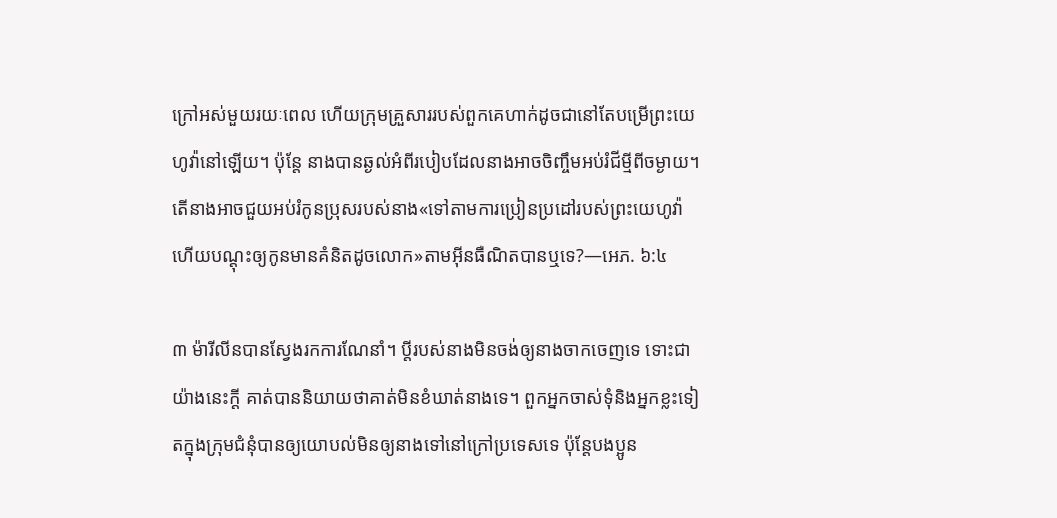ក្រៅអស់មួយរយៈពេល ហើយក្រុមគ្រួសាររបស់ពួកគេហាក់ដូចជានៅតែបម្រើព្រះយេហូវ៉ានៅឡើយ។ ប៉ុន្តែ នាងបានឆ្ងល់អំពីរបៀបដែលនាងអាចចិញ្ចឹមអប់រំជីម្មីពីចម្ងាយ។ តើនាងអាចជួយអប់រំកូនប្រុសរបស់នាង«ទៅតាមការប្រៀនប្រដៅរបស់ព្រះយេហូវ៉ា ហើយបណ្ដុះឲ្យកូនមានគំនិតដូចលោក»តាមអ៊ីនធឺណិតបានឬទេ?—អេភ. ៦:៤

៣ ម៉ារីលីនបានស្វែងរកការណែនាំ។ ប្ដីរបស់នាងមិនចង់ឲ្យនាងចាកចេញទេ ទោះជាយ៉ាងនេះក្ដី គាត់បាននិយាយថាគាត់មិនខំឃាត់នាងទេ។ ពួកអ្នកចាស់ទុំនិងអ្នកខ្លះទៀតក្នុងក្រុមជំនុំបានឲ្យយោបល់មិនឲ្យនាងទៅនៅក្រៅប្រទេសទេ ប៉ុន្តែបងប្អូន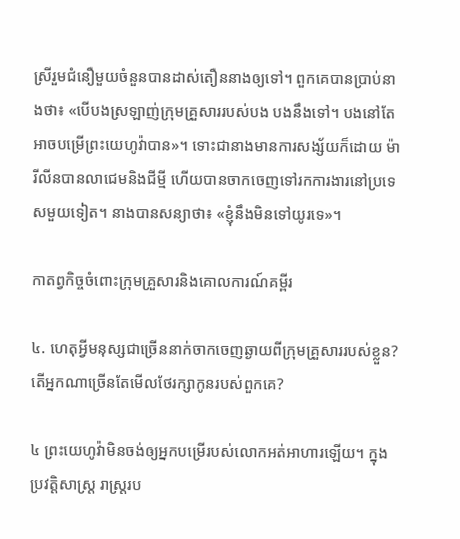ស្រីរួមជំនឿមួយចំនួនបានដាស់តឿននាងឲ្យទៅ។ ពួកគេបានប្រាប់នាងថា៖ «បើបងស្រឡាញ់ក្រុមគ្រួសាររបស់បង បងនឹងទៅ។ បងនៅតែអាចបម្រើព្រះយេហូវ៉ាបាន»។ ទោះជានាងមានការសង្ស័យក៏ដោយ ម៉ារីលីនបានលាជេមនិងជីម្មី ហើយបានចាកចេញទៅរកការងារនៅប្រទេសមួយទៀត។ នាងបានសន្យាថា៖ «ខ្ញុំនឹងមិនទៅយូរទេ»។

កាតព្វកិច្ចចំពោះក្រុមគ្រួសារនិងគោលការណ៍គម្ពីរ

៤. ហេតុអ្វីមនុស្សជាច្រើននាក់ចាកចេញឆ្ងាយពីក្រុមគ្រួសាររបស់ខ្លួន? តើអ្នកណាច្រើនតែមើលថែរក្សាកូនរបស់ពួកគេ?

៤ ព្រះយេហូវ៉ាមិនចង់ឲ្យអ្នកបម្រើរបស់លោកអត់អាហារឡើយ។ ក្នុងប្រវត្ដិសាស្ត្រ រាស្ត្ររប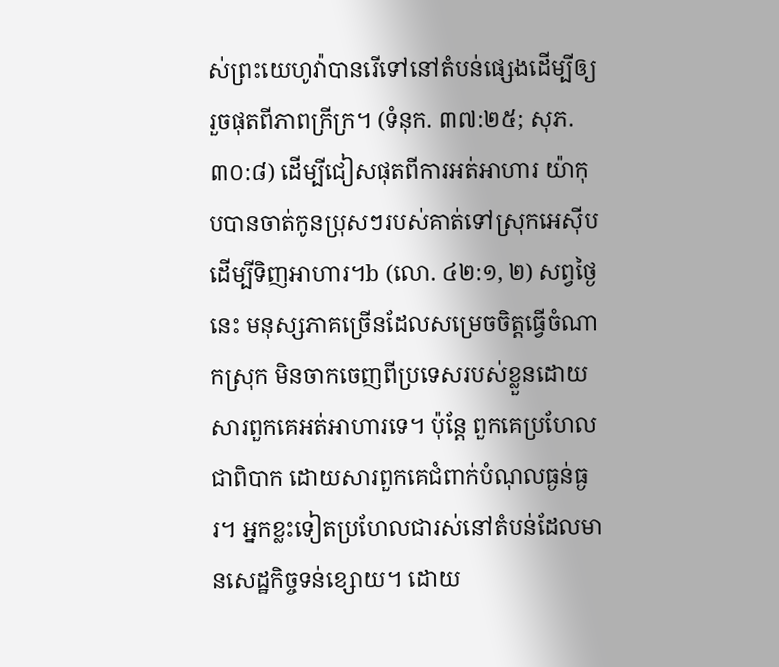ស់ព្រះយេហូវ៉ាបានរើទៅនៅតំបន់ផ្សេងដើម្បីឲ្យរួចផុតពីភាពក្រីក្រ។ (ទំនុក. ៣៧:២៥; សុភ. ៣០:៨) ដើម្បីជៀសផុតពីការអត់អាហារ យ៉ាកុបបានចាត់កូនប្រុសៗរបស់គាត់ទៅស្រុកអេស៊ីបដើម្បីទិញអាហារ។b (លោ. ៤២:១, ២) សព្វថ្ងៃនេះ មនុស្សភាគច្រើនដែលសម្រេចចិត្តធ្វើចំណាកស្រុក មិនចាកចេញពីប្រទេសរបស់ខ្លួនដោយសារពួកគេអត់អាហារទេ។ ប៉ុន្តែ ពួកគេប្រហែលជាពិបាក ដោយសារពួកគេជំពាក់បំណុលធ្ងន់ធ្ងរ។ អ្នកខ្លះទៀតប្រហែលជារស់នៅតំបន់ដែលមានសេដ្ឋកិច្ចទន់ខ្សោយ។ ដោយ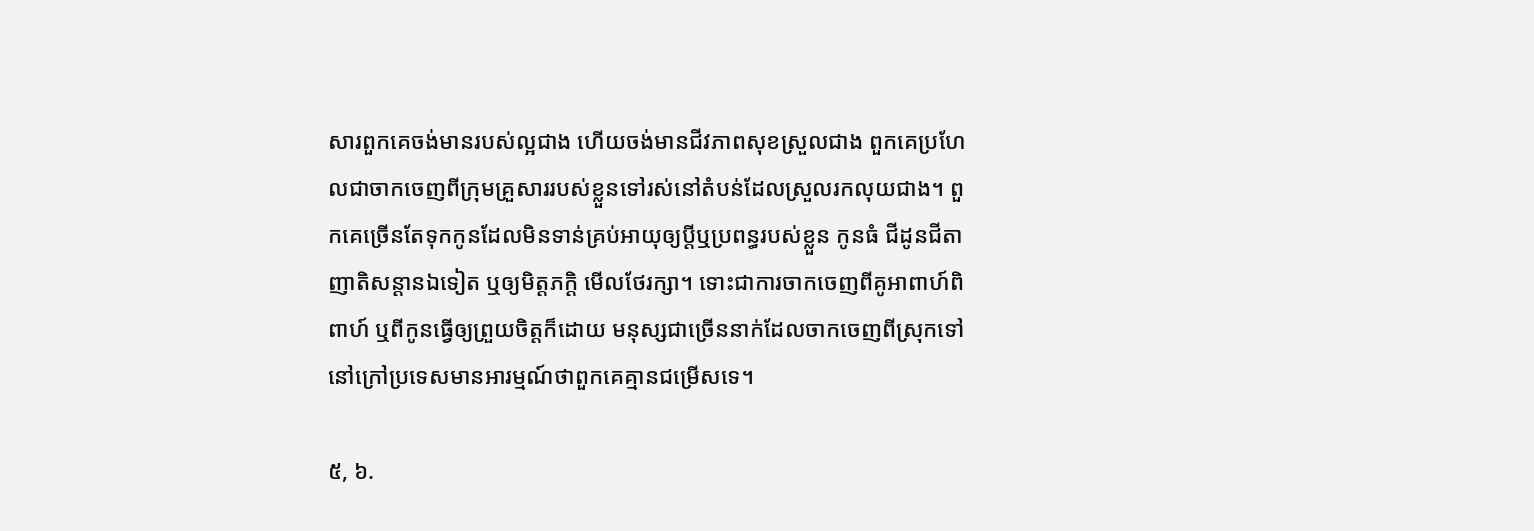សារពួកគេចង់មានរបស់ល្អជាង ហើយចង់មានជីវភាពសុខស្រួលជាង ពួកគេប្រហែលជាចាកចេញពីក្រុមគ្រួសាររបស់ខ្លួនទៅរស់នៅតំបន់ដែលស្រួលរកលុយជាង។ ពួកគេច្រើនតែទុកកូនដែលមិនទាន់គ្រប់អាយុឲ្យប្ដីឬប្រពន្ធរបស់ខ្លួន កូនធំ ជីដូនជីតា ញាតិសន្ដានឯទៀត ឬឲ្យមិត្តភក្ដិ មើលថែរក្សា។ ទោះជាការចាកចេញពីគូអាពាហ៍ពិពាហ៍ ឬពីកូនធ្វើឲ្យព្រួយចិត្តក៏ដោយ មនុស្សជាច្រើននាក់ដែលចាកចេញពីស្រុកទៅនៅក្រៅប្រទេសមានអារម្មណ៍ថាពួកគេគ្មានជម្រើសទេ។

៥, ៦.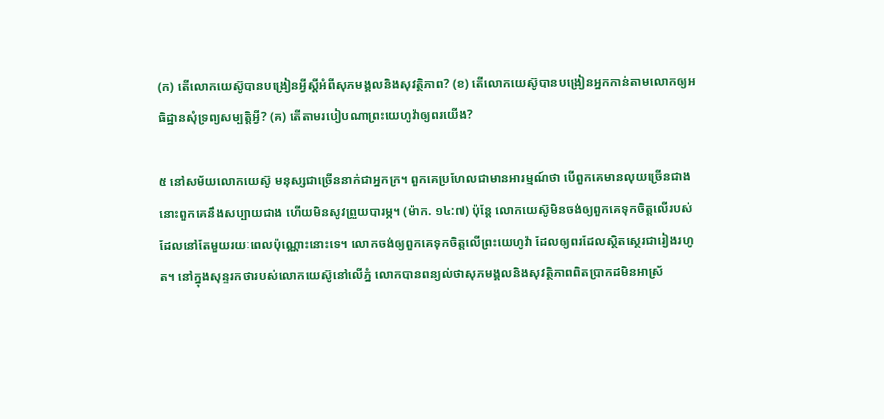(ក) តើលោកយេស៊ូបានបង្រៀនអ្វីស្តីអំពីសុភមង្គលនិងសុវត្ថិភាព? (ខ) តើលោកយេស៊ូបានបង្រៀនអ្នកកាន់តាមលោកឲ្យអធិដ្ឋានសុំទ្រព្យសម្បត្ដិអ្វី? (គ) តើតាមរបៀបណាព្រះយេហូវ៉ាឲ្យពរយើង?

៥ នៅសម័យលោកយេស៊ូ មនុស្សជាច្រើននាក់ជាអ្នកក្រ។ ពួកគេប្រហែលជាមានអារម្មណ៍ថា បើពួកគេមានលុយច្រើនជាង នោះពួកគេនឹងសប្បាយជាង ហើយមិនសូវព្រួយបារម្ភ។ (ម៉ាក. ១៤:៧) ប៉ុន្តែ លោកយេស៊ូមិនចង់ឲ្យពួកគេទុកចិត្តលើរបស់ដែលនៅតែមួយរយៈពេលប៉ុណ្ណោះនោះទេ។ លោកចង់ឲ្យពួកគេទុកចិត្តលើព្រះយេហូវ៉ា ដែលឲ្យពរដែលស្ថិតស្ថេរជារៀងរហូត។ នៅក្នុងសុន្ទរកថារបស់លោកយេស៊ូនៅលើភ្នំ លោកបានពន្យល់ថាសុភមង្គលនិងសុវត្ថិភាពពិតប្រាកដមិនអាស្រ័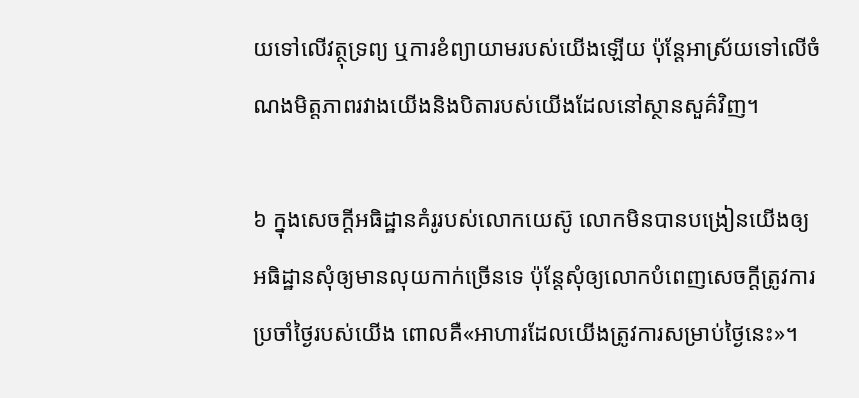យទៅលើវត្ថុទ្រព្យ ឬការខំព្យាយាមរបស់យើងឡើយ ប៉ុន្តែអាស្រ័យទៅលើចំណងមិត្តភាពរវាងយើងនិងបិតារបស់យើងដែលនៅស្ថានសួគ៌វិញ។

៦ ក្នុងសេចក្ដីអធិដ្ឋានគំរូរបស់លោកយេស៊ូ លោកមិនបានបង្រៀនយើងឲ្យអធិដ្ឋានសុំឲ្យមានលុយកាក់ច្រើនទេ ប៉ុន្តែសុំឲ្យលោកបំពេញសេចក្ដីត្រូវការប្រចាំថ្ងៃរបស់យើង ពោលគឺ«អាហារដែលយើងត្រូវការសម្រាប់ថ្ងៃនេះ»។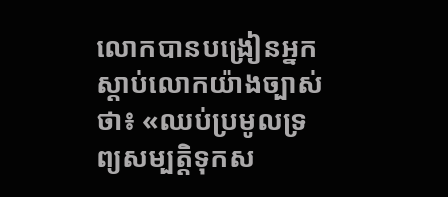លោកបានបង្រៀនអ្នកស្ដាប់លោកយ៉ាងច្បាស់ថា៖ «ឈប់ប្រមូលទ្រព្យសម្បត្ដិទុកស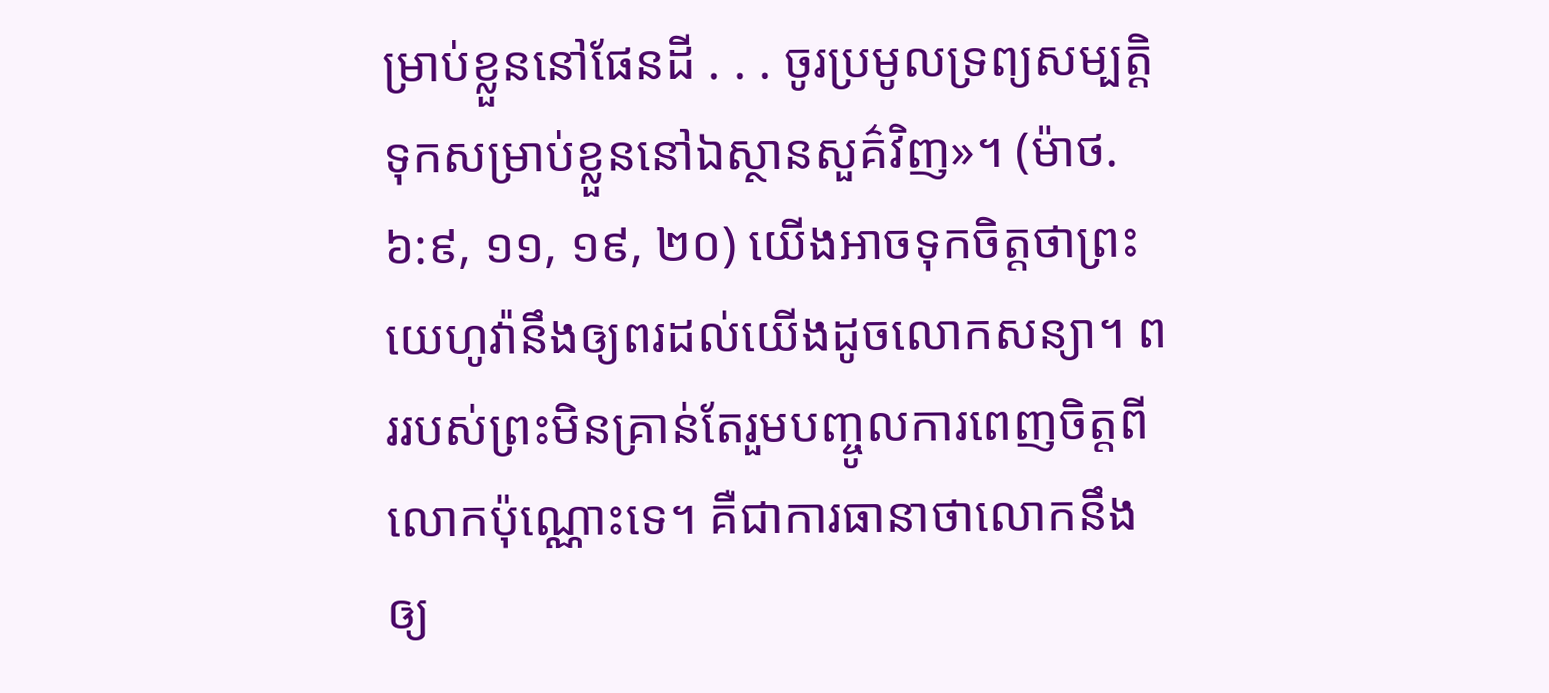ម្រាប់ខ្លួននៅផែនដី . . . ចូរប្រមូលទ្រព្យសម្បត្ដិទុកសម្រាប់ខ្លួននៅឯស្ថានសួគ៌វិញ»។ (ម៉ាថ. ៦:៩, ១១, ១៩, ២០) យើងអាចទុកចិត្តថាព្រះយេហូវ៉ានឹងឲ្យពរដល់យើងដូចលោកសន្យា។ ពររបស់ព្រះមិនគ្រាន់តែរួមបញ្ចូលការពេញចិត្តពីលោកប៉ុណ្ណោះទេ។ គឺជាការធានាថាលោកនឹងឲ្យ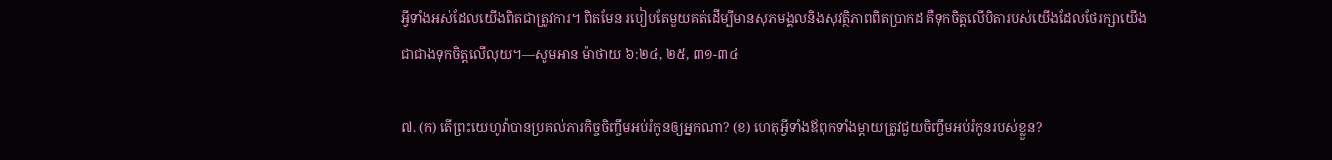អ្វីទាំងអស់ដែលយើងពិតជាត្រូវការ។ ពិតមែន របៀបតែមួយគត់ដើម្បីមានសុភមង្គលនិងសុវត្ថិភាពពិតប្រាកដ គឺទុកចិត្តលើបិតារបស់យើងដែលថែរក្សាយើងជាជាងទុកចិត្តលើលុយ។—សូមអាន ម៉ាថាយ ៦:២៤, ២៥, ៣១-៣៤

៧. (ក) តើព្រះយេហូវ៉ាបានប្រគល់ភារកិច្ចចិញ្ចឹមអប់រំកូនឲ្យអ្នកណា? (ខ) ហេតុអ្វីទាំងឪពុកទាំងម្ដាយត្រូវជួយចិញ្ចឹមអប់រំកូនរបស់ខ្លួន?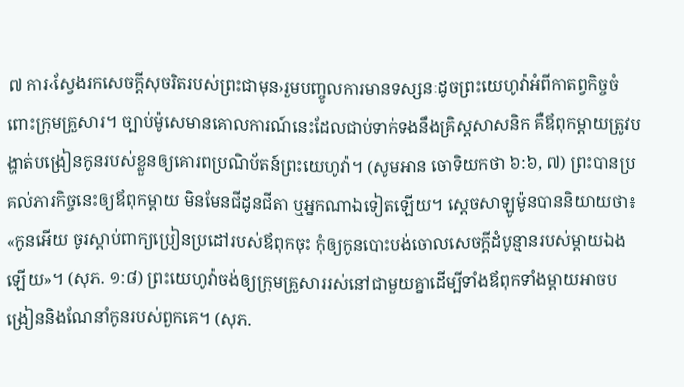៧ ការ‹ស្វែងរកសេចក្ដីសុចរិតរបស់ព្រះជាមុន›រួមបញ្ចូលការមានទស្សនៈដូចព្រះយេហូវ៉ាអំពីកាតព្វកិច្ចចំពោះក្រុមគ្រួសារ។ ច្បាប់ម៉ូសេមានគោលការណ៍នេះដែលជាប់ទាក់ទងនឹងគ្រិស្តសាសនិក គឺឪពុកម្ដាយត្រូវបង្ហាត់បង្រៀនកូនរបស់ខ្លួនឲ្យគោរពប្រណិប័តន៍ព្រះយេហូវ៉ា។ (សូមអាន ចោទិយកថា ៦:៦, ៧) ព្រះបានប្រគល់ភារកិច្ចនេះឲ្យឪពុកម្ដាយ មិនមែនជីដូនជីតា ឬអ្នកណាឯទៀតឡើយ។ ស្តេចសាឡូម៉ូនបាននិយាយថា៖ «កូនអើយ ចូរស្ដាប់ពាក្យប្រៀនប្រដៅរបស់ឪពុកចុះ កុំឲ្យកូនបោះបង់ចោលសេចក្ដីដំបូន្មានរបស់ម្ដាយឯងឡើយ»។ (សុភ. ១:៨) ព្រះយេហូវ៉ាចង់ឲ្យក្រុមគ្រួសាររស់នៅជាមួយគ្នាដើម្បីទាំងឪពុកទាំងម្ដាយអាចបង្រៀននិងណែនាំកូនរបស់ពួកគេ។ (សុភ.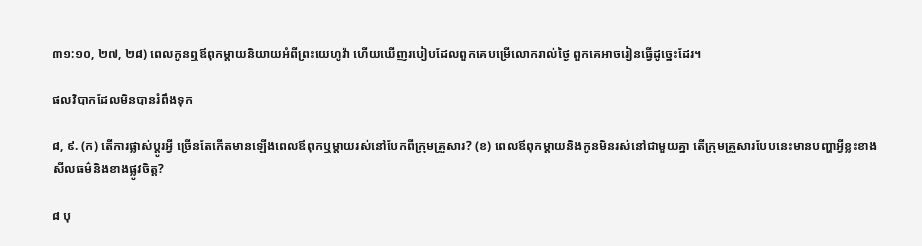៣១:១០, ២៧, ២៨) ពេលកូនឮឪពុកម្ដាយនិយាយអំពីព្រះយេហូវ៉ា ហើយឃើញរបៀបដែលពួកគេបម្រើលោករាល់ថ្ងៃ ពួកគេអាចរៀនធ្វើដូច្នេះដែរ។

ផលវិបាកដែលមិនបានរំពឹងទុក

៨, ៩. (ក) តើការផ្លាស់ប្ដូរអ្វី ច្រើនតែកើតមានឡើងពេលឪពុកឬម្ដាយរស់នៅបែកពីក្រុមគ្រួសារ? (ខ) ពេលឪពុកម្ដាយនិងកូនមិនរស់នៅជាមួយគ្នា តើក្រុមគ្រួសារបែបនេះមានបញ្ហាអ្វីខ្លះខាងសីលធម៌និងខាងផ្លូវចិត្ត?

៨ បុ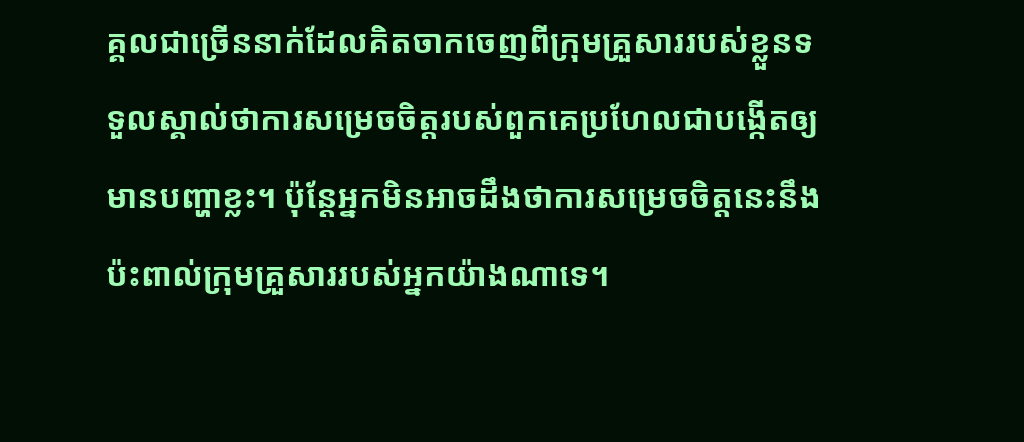គ្គលជាច្រើននាក់ដែលគិតចាកចេញពីក្រុមគ្រួសាររបស់ខ្លួនទទួលស្គាល់ថាការសម្រេចចិត្តរបស់ពួកគេប្រហែលជាបង្កើតឲ្យមានបញ្ហាខ្លះ។ ប៉ុន្តែអ្នកមិនអាចដឹងថាការសម្រេចចិត្តនេះនឹងប៉ះពាល់ក្រុមគ្រួសាររបស់អ្នកយ៉ាងណាទេ។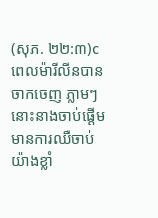(សុភ. ២២:៣)c ពេលម៉ារីលីនបានចាកចេញ ភ្លាមៗនោះនាងចាប់ផ្ដើមមានការឈឺចាប់យ៉ាងខ្លាំ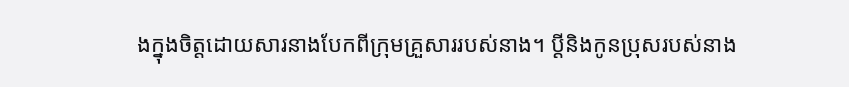ងក្នុងចិត្តដោយសារនាងបែកពីក្រុមគ្រួសាររបស់នាង។ ប្ដីនិងកូនប្រុសរបស់នាង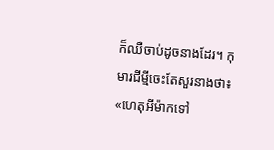ក៏ឈឺចាប់ដូចនាងដែរ។ កុមារជីម្មីចេះតែសួរនាងថា៖ «ហេតុអីម៉ាកទៅ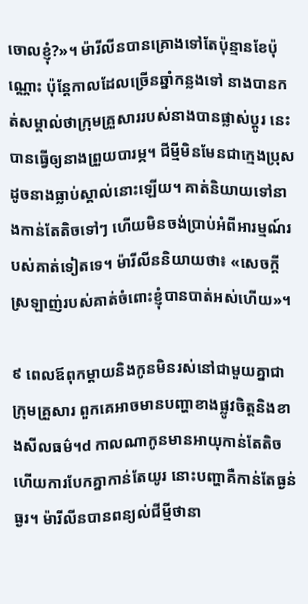ចោលខ្ញុំ?»។ ម៉ារីលីនបានគ្រោងទៅតែប៉ុន្មានខែប៉ុណ្ណោះ ប៉ុន្តែកាលដែលច្រើនឆ្នាំកន្លងទៅ នាងបានកត់សម្គាល់ថាក្រុមគ្រួសាររបស់នាងបានផ្លាស់ប្ដូរ នេះបានធ្វើឲ្យនាងព្រួយបារម្ភ។ ជីម្មីមិនមែនជាក្មេងប្រុសដូចនាងធ្លាប់ស្គាល់នោះឡើយ។ គាត់និយាយទៅនាងកាន់តែតិចទៅៗ ហើយមិនចង់ប្រាប់អំពីអារម្មណ៍របស់គាត់ទៀតទេ។ ម៉ារីលីននិយាយថា៖ «សេចក្ដីស្រឡាញ់របស់គាត់ចំពោះខ្ញុំបានបាត់អស់ហើយ»។

៩ ពេលឪពុកម្ដាយនិងកូនមិនរស់នៅជាមួយគ្នាជាក្រុមគ្រួសារ ពួកគេអាចមានបញ្ហាខាងផ្លូវចិត្តនិងខាងសីលធម៌។d កាលណាកូនមានអាយុកាន់តែតិច ហើយការបែកគ្នាកាន់តែយូរ នោះបញ្ហាគឺកាន់តែធ្ងន់ធ្ងរ។ ម៉ារីលីនបានពន្យល់ជីម្មីថានា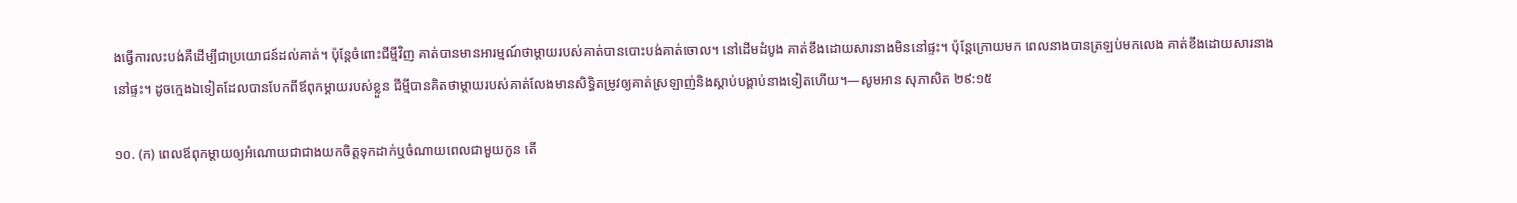ងធ្វើការលះបង់គឺដើម្បីជាប្រយោជន៍ដល់គាត់។ ប៉ុន្តែចំពោះជីម្មីវិញ គាត់បានមានអារម្មណ៍ថាម្ដាយរបស់គាត់បានបោះបង់គាត់ចោល។ នៅដើមដំបូង គាត់ខឹងដោយសារនាងមិននៅផ្ទះ។ ប៉ុន្តែក្រោយមក ពេលនាងបានត្រឡប់មកលេង គាត់ខឹងដោយសារនាងនៅផ្ទះ។ ដូចក្មេងឯទៀតដែលបានបែកពីឪពុកម្ដាយរបស់ខ្លួន ជីម្មីបានគិតថាម្ដាយរបស់គាត់លែងមានសិទ្ធិតម្រូវឲ្យគាត់ស្រឡាញ់និងស្ដាប់បង្គាប់នាងទៀតហើយ។—សូមអាន សុភាសិត ២៩:១៥

១០. (ក) ពេលឪពុកម្ដាយឲ្យអំណោយជាជាងយកចិត្តទុកដាក់ឬចំណាយពេលជាមួយកូន តើ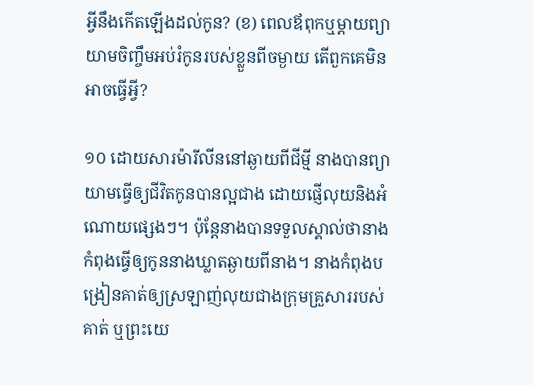អ្វីនឹងកើតឡើងដល់កូន? (ខ) ពេលឪពុកឬម្ដាយព្យាយាមចិញ្ចឹមអប់រំកូនរបស់ខ្លួនពីចម្ងាយ តើពួកគេមិនអាចធ្វើអ្វី?

១០ ដោយសារម៉ារីលីននៅឆ្ងាយពីជីម្មី នាងបានព្យាយាមធ្វើឲ្យជីវិតកូនបានល្អជាង ដោយផ្ញើលុយនិងអំណោយផ្សេងៗ។ ប៉ុន្តែនាងបានទទួលស្គាល់ថានាងកំពុងធ្វើឲ្យកូននាងឃ្លាតឆ្ងាយពីនាង។ នាងកំពុងបង្រៀនគាត់ឲ្យស្រឡាញ់លុយជាងក្រុមគ្រួសាររបស់គាត់ ឬព្រះយេ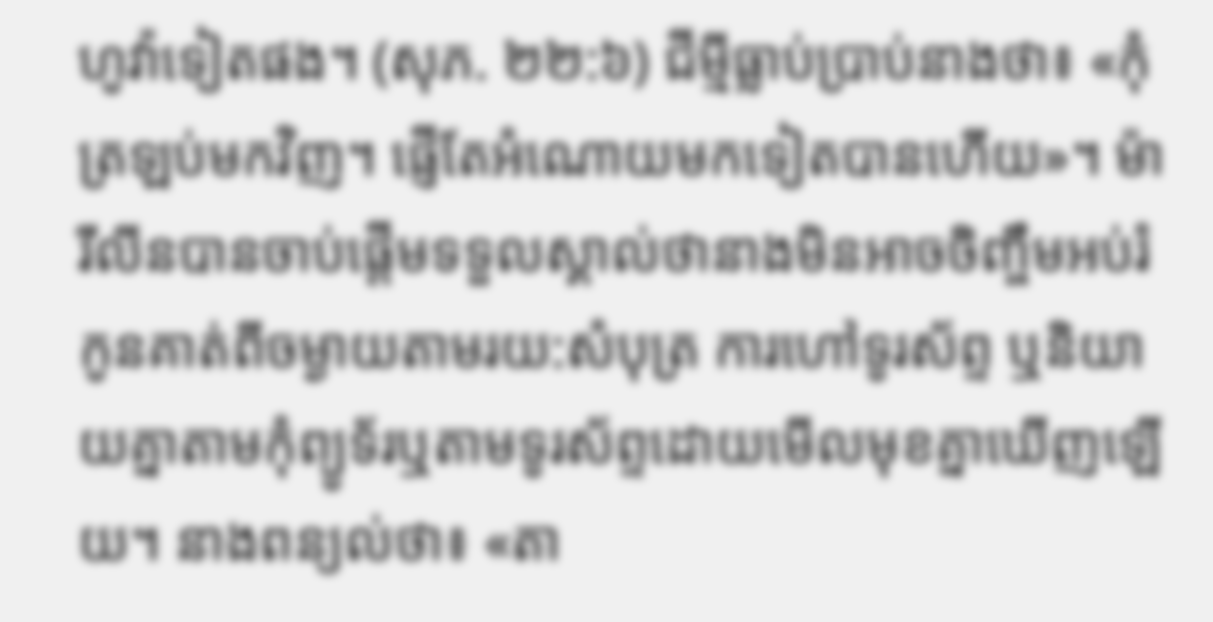ហូវ៉ាទៀតផង។ (សុភ. ២២:៦) ជីម្មីធ្លាប់ប្រាប់នាងថា៖ «កុំត្រឡប់មកវិញ។ ផ្ញើតែអំណោយមកទៀតបានហើយ»។ ម៉ារីលីនបានចាប់ផ្ដើមទទួលស្គាល់ថានាងមិនអាចចិញ្ចឹមអប់រំកូនគាត់ពីចម្ងាយតាមរយ:សំបុត្រ ការហៅទូរស័ព្ទ ឬនិយាយគ្នាតាមកុំព្យូទ័រឬតាមទូរស័ព្ទដោយមើលមុខគ្នាឃើញឡើយ។ នាងពន្យល់ថា៖ «តា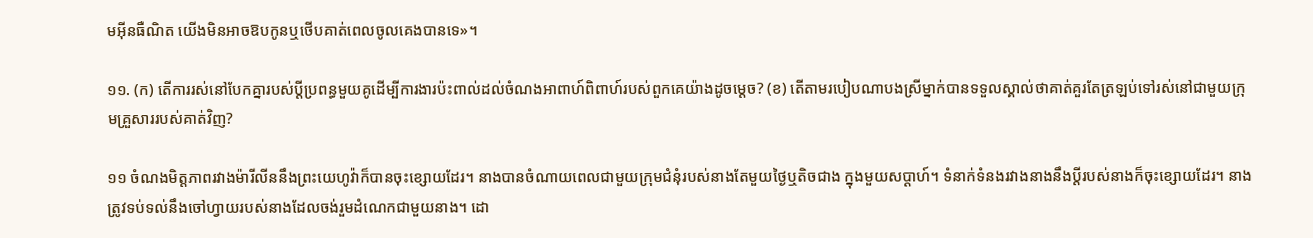មអ៊ីនធឺណិត យើងមិនអាចឱបកូនឬថើបគាត់ពេលចូលគេងបានទេ»។

១១. (ក) តើការរស់នៅបែកគ្នារបស់ប្ដីប្រពន្ធមួយគូដើម្បីការងារប៉ះពាល់ដល់ចំណងអាពាហ៍ពិពាហ៍របស់ពួកគេយ៉ាងដូចម្ដេច? (ខ) តើតាមរបៀបណាបងស្រីម្នាក់បានទទួលស្គាល់ថាគាត់គួរតែត្រឡប់ទៅរស់នៅជាមួយក្រុមគ្រួសាររបស់គាត់វិញ?

១១ ចំណងមិត្តភាពរវាងម៉ារីលីននឹងព្រះយេហូវ៉ាក៏បានចុះខ្សោយដែរ។ នាងបានចំណាយពេលជាមួយក្រុមជំនុំរបស់នាងតែមួយថ្ងៃឬតិចជាង ក្នុងមួយសប្ដាហ៍។ ទំនាក់ទំនងរវាងនាងនឹងប្ដីរបស់នាងក៏ចុះខ្សោយដែរ។ នាងត្រូវទប់ទល់នឹងចៅហ្វាយរបស់នាងដែលចង់រួមដំណេកជាមួយនាង។ ដោ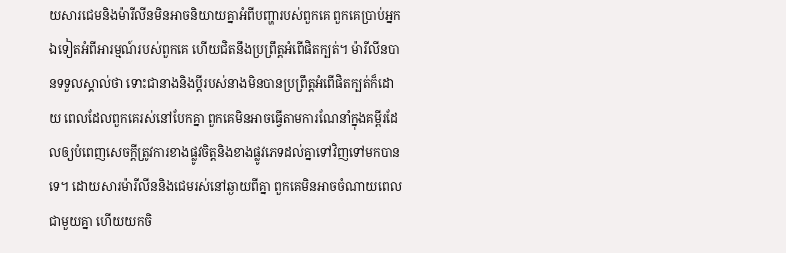យសារជេមនិងម៉ារីលីនមិនអាចនិយាយគ្នាអំពីបញ្ហារបស់ពួកគេ ពួកគេប្រាប់អ្នកឯទៀតអំពីអារម្មណ៍របស់ពួកគេ ហើយជិតនឹងប្រព្រឹត្តអំពើផិតក្បត់។ ម៉ារីលីនបានទទួលស្គាល់ថា ទោះជានាងនិងប្ដីរបស់នាងមិនបានប្រព្រឹត្តអំពើផិតក្បត់ក៏ដោយ ពេលដែលពួកគេរស់នៅបែកគ្នា ពួកគេមិនអាចធ្វើតាមការណែនាំក្នុងគម្ពីរដែលឲ្យបំពេញសេចក្ដីត្រូវការខាងផ្លូវចិត្តនិងខាងផ្លូវភេទដល់គ្នាទៅវិញទៅមកបានទេ។ ដោយសារម៉ារីលីននិងជេមរស់នៅឆ្ងាយពីគ្នា ពួកគេមិនអាចចំណាយពេលជាមួយគ្នា ហើយយកចិ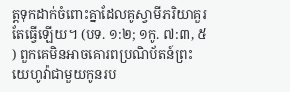ត្តទុកដាក់ចំពោះគ្នាដែលគូស្វាមីភរិយាគួរតែធ្វើឡើយ។ (បទ. ១:២; ១កូ. ៧:៣, ៥) ពួកគេមិនអាចគោរពប្រណិប័តន៍ព្រះយេហូវ៉ាជាមួយកូនរប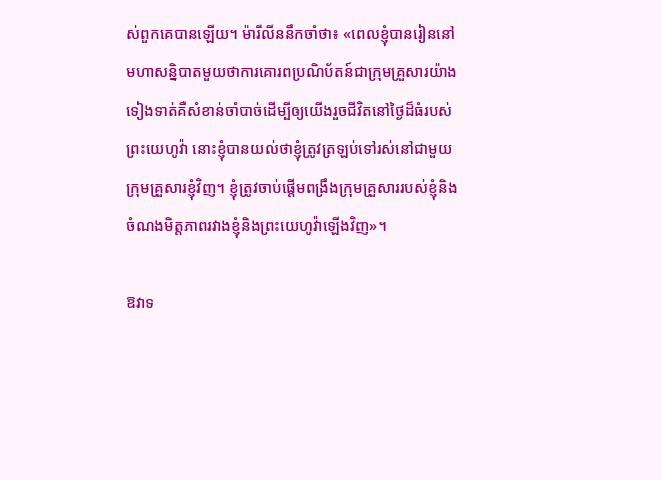ស់ពួកគេបានឡើយ។ ម៉ារីលីននឹកចាំថា៖ «ពេលខ្ញុំបានរៀននៅមហាសន្និបាតមួយថាការគោរពប្រណិប័តន៍ជាក្រុមគ្រួសារយ៉ាងទៀងទាត់គឺសំខាន់ចាំបាច់ដើម្បីឲ្យយើងរួចជីវិតនៅថ្ងៃដ៏ធំរបស់ព្រះយេហូវ៉ា នោះខ្ញុំបានយល់ថាខ្ញុំត្រូវត្រឡប់ទៅរស់នៅជាមួយក្រុមគ្រួសារខ្ញុំវិញ។ ខ្ញុំត្រូវចាប់ផ្ដើមពង្រឹងក្រុមគ្រួសាររបស់ខ្ញុំនិងចំណងមិត្តភាពរវាងខ្ញុំនិងព្រះយេហូវ៉ាឡើងវិញ»។

ឱវាទ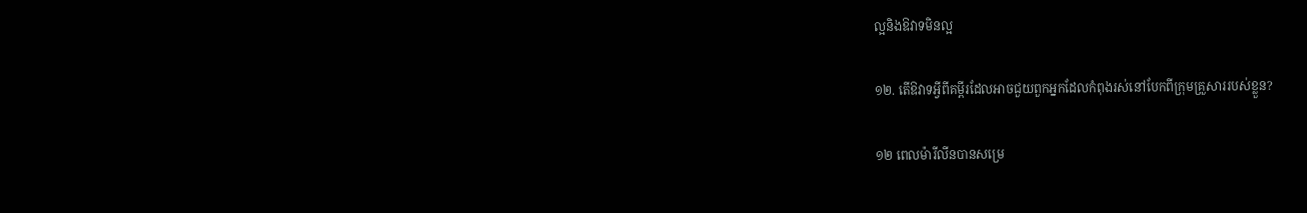ល្អនិងឱវាទមិនល្អ

១២. តើឱវាទអ្វីពីគម្ពីរដែលអាចជួយពួកអ្នកដែលកំពុងរស់នៅបែកពីក្រុមគ្រួសាររបស់ខ្លួន?

១២ ពេលម៉ារីលីនបានសម្រេ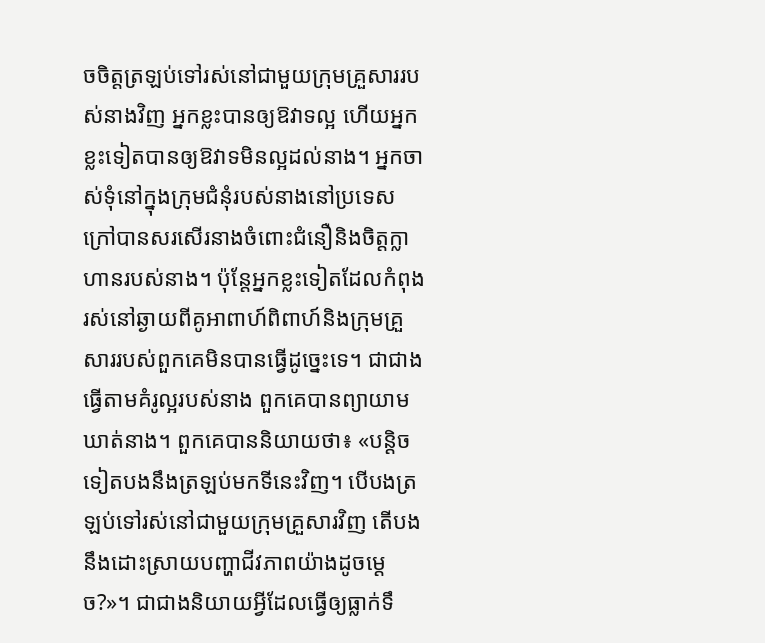ចចិត្តត្រឡប់ទៅរស់នៅជាមួយក្រុមគ្រួសាររបស់នាងវិញ អ្នកខ្លះបានឲ្យឱវាទល្អ ហើយអ្នកខ្លះទៀតបានឲ្យឱវាទមិនល្អដល់នាង។ អ្នកចាស់ទុំនៅក្នុងក្រុមជំនុំរបស់នាងនៅប្រទេសក្រៅបានសរសើរនាងចំពោះជំនឿនិងចិត្តក្លាហានរបស់នាង។ ប៉ុន្តែអ្នកខ្លះទៀតដែលកំពុងរស់នៅឆ្ងាយពីគូអាពាហ៍ពិពាហ៍និងក្រុមគ្រួសាររបស់ពួកគេមិនបានធ្វើដូច្នេះទេ។ ជាជាងធ្វើតាមគំរូល្អរបស់នាង ពួកគេបានព្យាយាមឃាត់នាង។ ពួកគេបាននិយាយថា៖ «បន្ដិចទៀតបងនឹងត្រឡប់មកទីនេះវិញ។ បើបងត្រឡប់ទៅរស់នៅជាមួយក្រុមគ្រួសារវិញ តើបងនឹងដោះស្រាយបញ្ហាជីវភាពយ៉ាងដូចម្ដេច?»។ ជាជាងនិយាយអ្វីដែលធ្វើឲ្យធ្លាក់ទឹ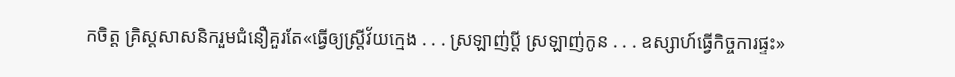កចិត្ត គ្រិស្តសាសនិករួមជំនឿគួរតែ«ធ្វើឲ្យស្ត្រីវ័យក្មេង . . . ស្រឡាញ់ប្ដី ស្រឡាញ់កូន . . . ឧស្សាហ៍ធ្វើកិច្ចការផ្ទះ»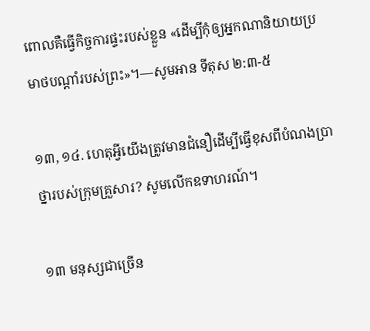ពោលគឺធ្វើកិច្ចការផ្ទះរបស់ខ្លួន «ដើម្បីកុំឲ្យអ្នកណានិយាយប្រមាថបណ្ដាំរបស់ព្រះ»។—សូមអាន ទីតុស ២:៣-៥

១៣, ១៤. ហេតុអ្វីយើងត្រូវមានជំនឿដើម្បីធ្វើខុសពីបំណងប្រាថ្នារបស់ក្រុមគ្រួសារ? សូមលើកឧទាហរណ៍។

១៣ មនុស្សជាច្រើន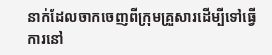នាក់ដែលចាកចេញពីក្រុមគ្រួសារដើម្បីទៅធ្វើការនៅ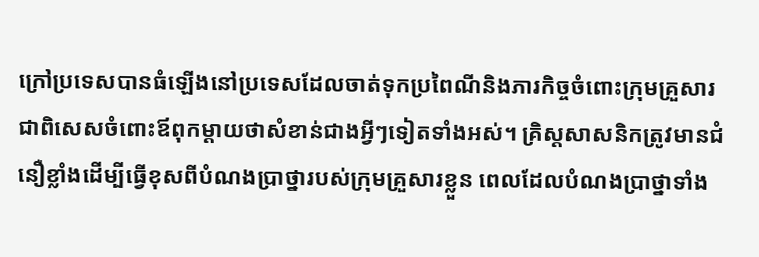ក្រៅប្រទេសបានធំឡើងនៅប្រទេសដែលចាត់ទុកប្រពៃណីនិងភារកិច្ចចំពោះក្រុមគ្រួសារ ជាពិសេសចំពោះឪពុកម្ដាយថាសំខាន់ជាងអ្វីៗទៀតទាំងអស់។ គ្រិស្តសាសនិកត្រូវមានជំនឿខ្លាំងដើម្បីធ្វើខុសពីបំណងប្រាថ្នារបស់ក្រុមគ្រួសារខ្លួន ពេលដែលបំណងប្រាថ្នាទាំង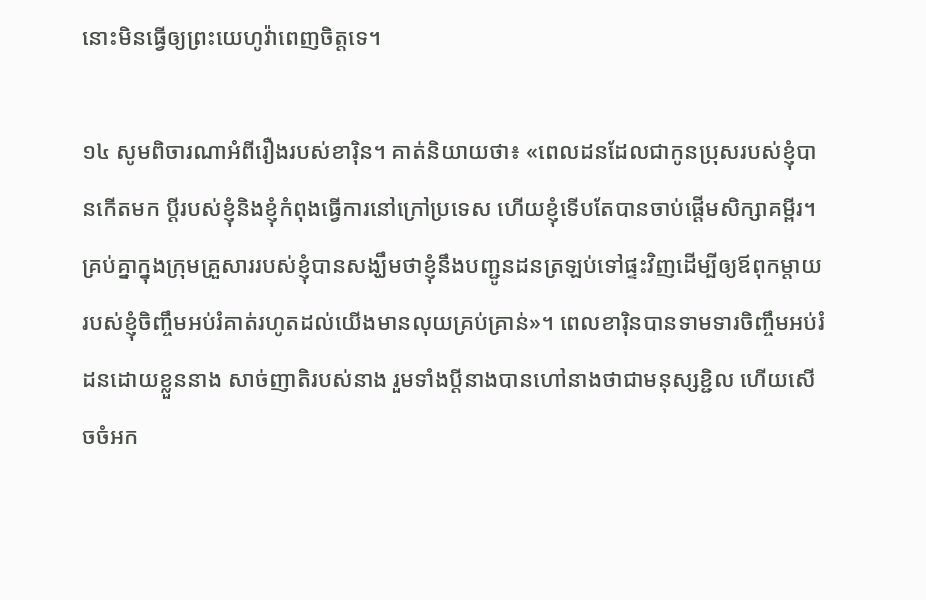នោះមិនធ្វើឲ្យព្រះយេហូវ៉ាពេញចិត្តទេ។

១៤ សូមពិចារណាអំពីរឿងរបស់ខារ៉ិន។ គាត់និយាយថា៖ «ពេលដនដែលជាកូនប្រុសរបស់ខ្ញុំបានកើតមក ប្ដីរបស់ខ្ញុំនិងខ្ញុំកំពុងធ្វើការនៅក្រៅប្រទេស ហើយខ្ញុំទើបតែបានចាប់ផ្ដើមសិក្សាគម្ពីរ។ គ្រប់គ្នាក្នុងក្រុមគ្រួសាររបស់ខ្ញុំបានសង្ឃឹមថាខ្ញុំនឹងបញ្ជូនដនត្រឡប់ទៅផ្ទះវិញដើម្បីឲ្យឪពុកម្ដាយរបស់ខ្ញុំចិញ្ចឹមអប់រំគាត់រហូតដល់យើងមានលុយគ្រប់គ្រាន់»។ ពេលខារ៉ិនបានទាមទារចិញ្ចឹមអប់រំដនដោយខ្លួននាង សាច់ញាតិរបស់នាង រួមទាំងប្ដីនាងបានហៅនាងថាជាមនុស្សខ្ជិល ហើយសើចចំអក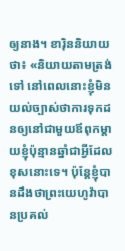ឲ្យនាង។ ខារ៉ិននិយាយថា៖ «និយាយតាមត្រង់ទៅ នៅពេលនោះខ្ញុំមិនយល់ច្បាស់ថាការទុកដនឲ្យនៅជាមួយឪពុកម្ដាយខ្ញុំប៉ុន្មានឆ្នាំជាអ្វីដែលខុសនោះទេ។ ប៉ុន្តែខ្ញុំបានដឹងថាព្រះយេហូវ៉ាបានប្រគល់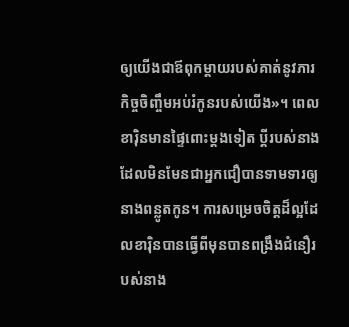ឲ្យយើងជាឪពុកម្ដាយរបស់គាត់នូវភារកិច្ចចិញ្ចឹមអប់រំកូនរបស់យើង»។ ពេលខារ៉ិនមានផ្ទៃពោះម្ដងទៀត ប្ដីរបស់នាងដែលមិនមែនជាអ្នកជឿបានទាមទារឲ្យនាងពន្លូតកូន។ ការសម្រេចចិត្តដ៏ល្អដែលខារ៉ិនបានធ្វើពីមុនបានពង្រឹងជំនឿរបស់នាង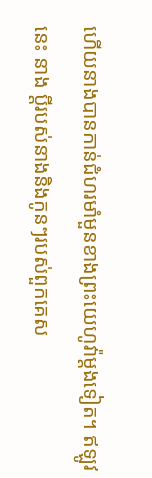ហើយនាងបានកាន់ជំហរមាំមួនខាងព្រះយេហូវ៉ាម្ដងទៀត។ ឥឡូវនេះ នាង ប្ដីរបស់នាងនិងកូនៗរបស់ពួកគេស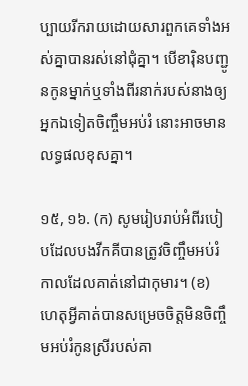ប្បាយរីករាយដោយសារពួកគេទាំងអស់គ្នាបានរស់នៅជុំគ្នា។ បើខារ៉ិនបញ្ជូនកូនម្នាក់ឬទាំងពីរនាក់របស់នាងឲ្យអ្នកឯទៀតចិញ្ចឹមអប់រំ នោះអាចមានលទ្ធផលខុសគ្នា។

១៥, ១៦. (ក) សូមរៀបរាប់អំពីរបៀបដែលបងវីកគីបានត្រូវចិញ្ចឹមអប់រំកាលដែលគាត់នៅជាកុមារ។ (ខ) ហេតុអ្វីគាត់បានសម្រេចចិត្តមិនចិញ្ចឹមអប់រំកូនស្រីរបស់គា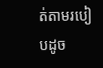ត់តាមរបៀបដូច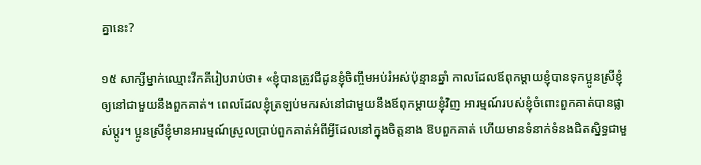គ្នានេះ?

១៥ សាក្សីម្នាក់ឈ្មោះវីកគីរៀបរាប់ថា៖ «ខ្ញុំបានត្រូវជីដូនខ្ញុំចិញ្ចឹមអប់រំអស់ប៉ុន្មានឆ្នាំ កាលដែលឪពុកម្ដាយខ្ញុំបានទុកប្អូនស្រីខ្ញុំឲ្យនៅជាមួយនឹងពួកគាត់។ ពេលដែលខ្ញុំត្រឡប់មករស់នៅជាមួយនឹងឪពុកម្ដាយខ្ញុំវិញ អារម្មណ៍របស់ខ្ញុំចំពោះពួកគាត់បានផ្លាស់ប្ដូរ។ ប្អូនស្រីខ្ញុំមានអារម្មណ៍ស្រួលប្រាប់ពួកគាត់អំពីអ្វីដែលនៅក្នុងចិត្តនាង ឱបពួកគាត់ ហើយមានទំនាក់ទំនងជិតស្និទ្ធជាមួ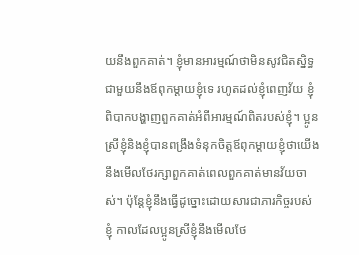យនឹងពួកគាត់។ ខ្ញុំមានអារម្មណ៍ថាមិនសូវជិតស្និទ្ធជាមួយនឹងឪពុកម្ដាយខ្ញុំទេ រហូតដល់ខ្ញុំពេញវ័យ ខ្ញុំពិបាកបង្ហាញពួកគាត់អំពីអារម្មណ៍ពិតរបស់ខ្ញុំ។ ប្អូនស្រីខ្ញុំនិងខ្ញុំបានពង្រឹងទំនុកចិត្តឪពុកម្ដាយខ្ញុំថាយើងនឹងមើលថែរក្សាពួកគាត់ពេលពួកគាត់មានវ័យចាស់។ ប៉ុន្តែខ្ញុំនឹងធ្វើដូច្នោះដោយសារជាភារកិច្ចរបស់ខ្ញុំ កាលដែលប្អូនស្រីខ្ញុំនឹងមើលថែ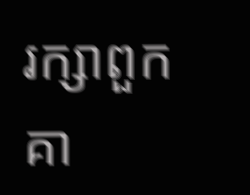រក្សាពួកគា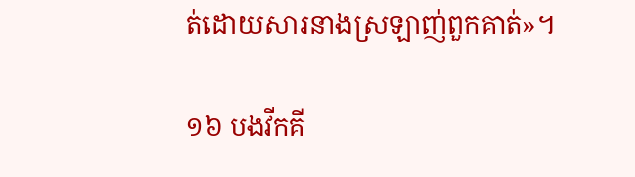ត់ដោយសារនាងស្រឡាញ់ពួកគាត់»។

១៦ បងវីកគី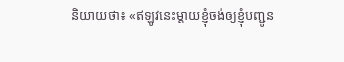និយាយថា៖ «ឥឡូវនេះម្ដាយខ្ញុំចង់ឲ្យខ្ញុំបញ្ជូន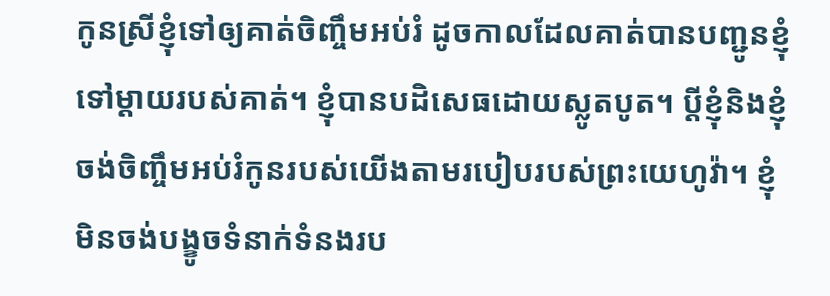កូនស្រីខ្ញុំទៅឲ្យគាត់ចិញ្ចឹមអប់រំ ដូចកាលដែលគាត់បានបញ្ជូនខ្ញុំទៅម្ដាយរបស់គាត់។ ខ្ញុំបានបដិសេធដោយស្លូតបូត។ ប្ដីខ្ញុំនិងខ្ញុំចង់ចិញ្ចឹមអប់រំកូនរបស់យើងតាមរបៀបរបស់ព្រះយេហូវ៉ា។ ខ្ញុំមិនចង់បង្ខូចទំនាក់ទំនងរប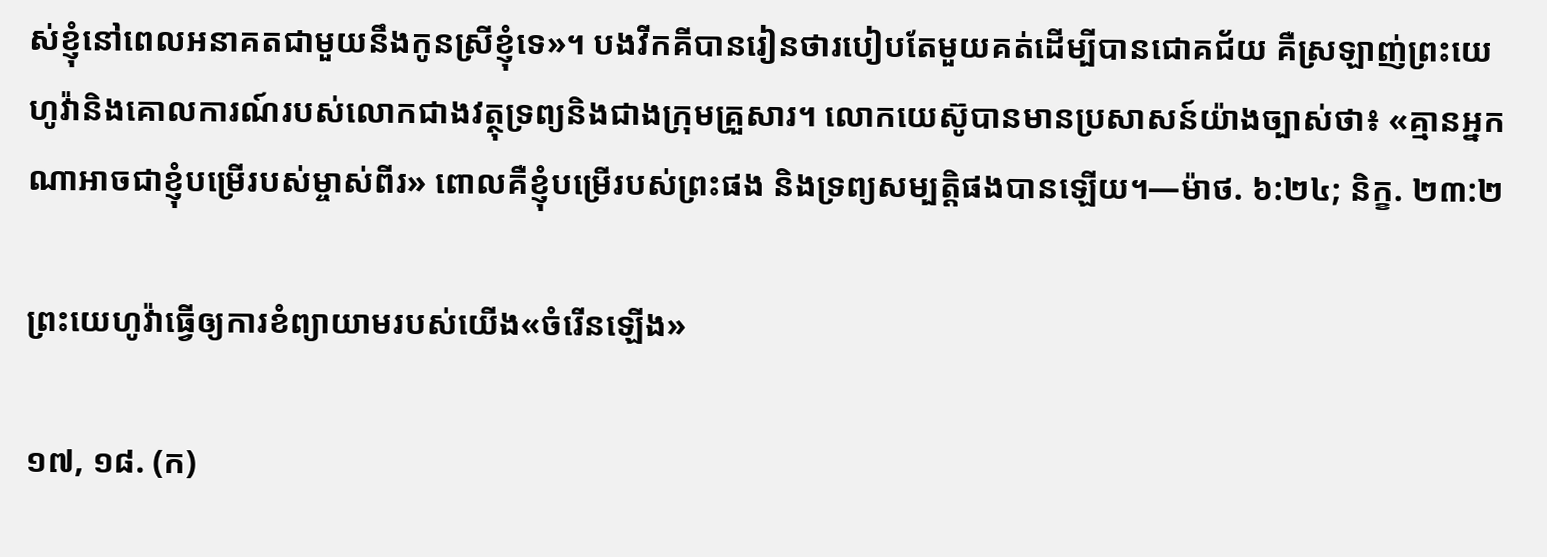ស់ខ្ញុំនៅពេលអនាគតជាមួយនឹងកូនស្រីខ្ញុំទេ»។ បងវីកគីបានរៀនថារបៀបតែមួយគត់ដើម្បីបានជោគជ័យ គឺស្រឡាញ់ព្រះយេហូវ៉ានិងគោលការណ៍របស់លោកជាងវត្ថុទ្រព្យនិងជាងក្រុមគ្រួសារ។ លោកយេស៊ូបានមានប្រសាសន៍យ៉ាងច្បាស់ថា៖ «គ្មានអ្នកណាអាចជាខ្ញុំបម្រើរបស់ម្ចាស់ពីរ» ពោលគឺខ្ញុំបម្រើរបស់ព្រះផង និងទ្រព្យសម្បត្ដិផងបានឡើយ។—ម៉ាថ. ៦:២៤; និក្ខ. ២៣:២

ព្រះយេហូវ៉ាធ្វើឲ្យការខំព្យាយាមរបស់យើង«ចំរើនឡើង»

១៧, ១៨. (ក)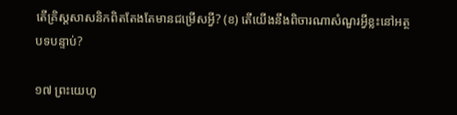តើគ្រិស្តសាសនិកពិតតែងតែមានជម្រើសអ្វី? (ខ) តើយើងនឹងពិចារណាសំណួរអ្វីខ្លះនៅអត្ថបទបន្ទាប់?

១៧ ព្រះយេហូ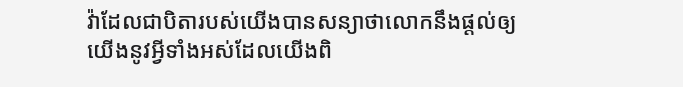វ៉ាដែលជាបិតារបស់យើងបានសន្យាថាលោកនឹងផ្ដល់ឲ្យយើងនូវអ្វីទាំងអស់ដែលយើងពិ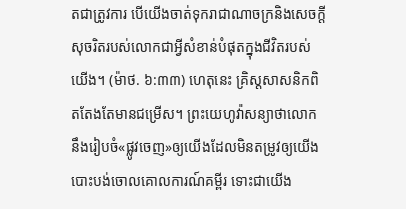តជាត្រូវការ បើយើងចាត់ទុករាជាណាចក្រនិងសេចក្ដីសុចរិតរបស់លោកជាអ្វីសំខាន់បំផុតក្នុងជីវិតរបស់យើង។ (ម៉ាថ. ៦:៣៣) ហេតុនេះ គ្រិស្តសាសនិកពិតតែងតែមានជម្រើស។ ព្រះយេហូវ៉ាសន្យាថាលោកនឹងរៀបចំ«ផ្លូវចេញ»ឲ្យយើងដែលមិនតម្រូវឲ្យយើងបោះបង់ចោលគោលការណ៍គម្ពីរ ទោះជាយើង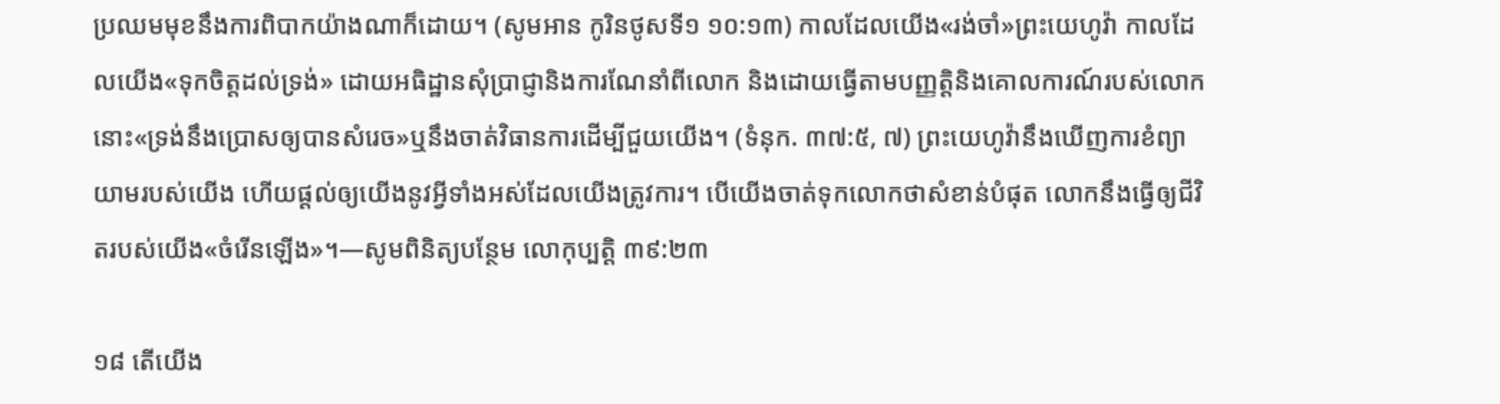ប្រឈមមុខនឹងការពិបាកយ៉ាងណាក៏ដោយ។ (សូមអាន កូរិនថូសទី១ ១០:១៣) កាលដែលយើង«រង់ចាំ»ព្រះយេហូវ៉ា កាលដែលយើង«ទុកចិត្តដល់ទ្រង់» ដោយអធិដ្ឋានសុំប្រាជ្ញានិងការណែនាំពីលោក និងដោយធ្វើតាមបញ្ញត្ដិនិងគោលការណ៍របស់លោក នោះ«ទ្រង់នឹងប្រោសឲ្យបានសំរេច»ឬនឹងចាត់វិធានការដើម្បីជួយយើង។ (ទំនុក. ៣៧:៥, ៧) ព្រះយេហូវ៉ានឹងឃើញការខំព្យាយាមរបស់យើង ហើយផ្ដល់ឲ្យយើងនូវអ្វីទាំងអស់ដែលយើងត្រូវការ។ បើយើងចាត់ទុកលោកថាសំខាន់បំផុត លោកនឹងធ្វើឲ្យជីវិតរបស់យើង«ចំរើនឡើង»។—សូមពិនិត្យបន្ថែម លោកុប្បត្តិ ៣៩:២៣

១៨ តើយើង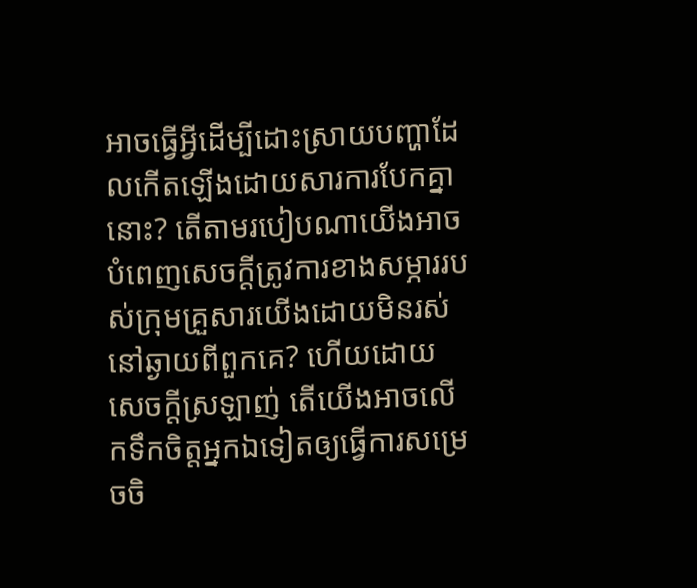អាចធ្វើអ្វីដើម្បីដោះស្រាយបញ្ហាដែលកើតឡើងដោយសារការបែកគ្នានោះ? តើតាមរបៀបណាយើងអាចបំពេញសេចក្ដីត្រូវការខាងសម្ភាររបស់ក្រុមគ្រួសារយើងដោយមិនរស់នៅឆ្ងាយពីពួកគេ? ហើយដោយសេចក្ដីស្រឡាញ់ តើយើងអាចលើកទឹកចិត្តអ្នកឯទៀតឲ្យធ្វើការសម្រេចចិ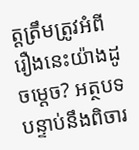ត្តត្រឹមត្រូវអំពីរឿងនេះយ៉ាងដូចម្ដេច? អត្ថបទបន្ទាប់នឹងពិចារ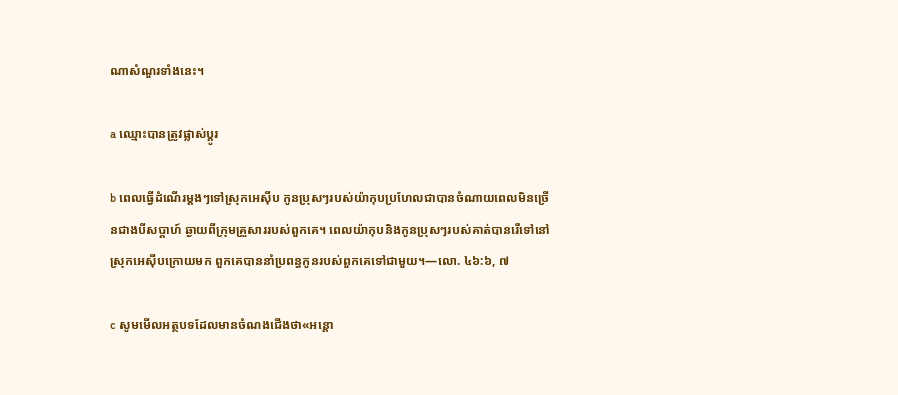ណាសំណួរទាំងនេះ។

a ឈ្មោះបានត្រូវផ្លាស់ប្ដូរ

b ពេលធ្វើដំណើរម្ដងៗទៅស្រុកអេស៊ីប កូនប្រុសៗរបស់យ៉ាកុបប្រហែលជាបានចំណាយពេលមិនច្រើនជាងបីសប្ដាហ៍ ឆ្ងាយពីក្រុមគ្រួសាររបស់ពួកគេ។ ពេលយ៉ាកុបនិងកូនប្រុសៗរបស់គាត់បានរើទៅនៅស្រុកអេស៊ីបក្រោយមក ពួកគេបាននាំប្រពន្ធកូនរបស់ពួកគេទៅជាមួយ។—លោ. ៤៦:៦, ៧

c សូមមើលអត្ថបទដែលមានចំណងជើងថា«អន្ដោ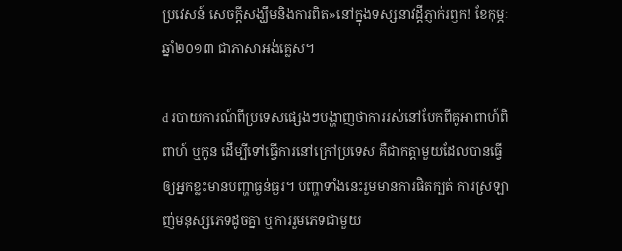ប្រវេសន៍ សេចក្ដីសង្ឃឹមនិងការពិត»នៅក្នុងទស្សនាវដ្ដីភ្ញាក់រឭក! ខែកុម្ភៈ ឆ្នាំ២០១៣ ជាភាសាអង់គ្លេស។

d របាយការណ៍ពីប្រទេសផ្សេងៗបង្ហាញថាការរស់នៅបែកពីគូអាពាហ៍ពិពាហ៍ ឬកូន ដើម្បីទៅធ្វើការនៅក្រៅប្រទេស គឺជាកត្ដាមួយដែលបានធ្វើឲ្យអ្នកខ្លះមានបញ្ហាធ្ងន់ធ្ងរ។ បញ្ហាទាំងនេះរួមមានការផិតក្បត់ ការស្រឡាញ់មនុស្សភេទដូចគ្នា ឬការរួមភេទជាមួយ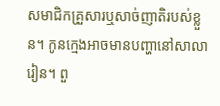សមាជិកគ្រួសារឬសាច់ញាតិរបស់ខ្លួន។ កូនក្មេងអាចមានបញ្ហានៅសាលារៀន។ ពួ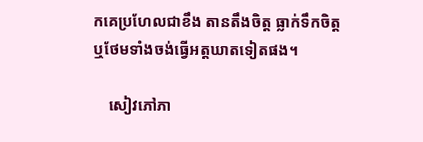កគេប្រហែលជាខឹង តានតឹងចិត្ត ធ្លាក់ទឹកចិត្ត ឬថែមទាំងចង់ធ្វើអត្តឃាតទៀតផង។

    សៀវភៅភា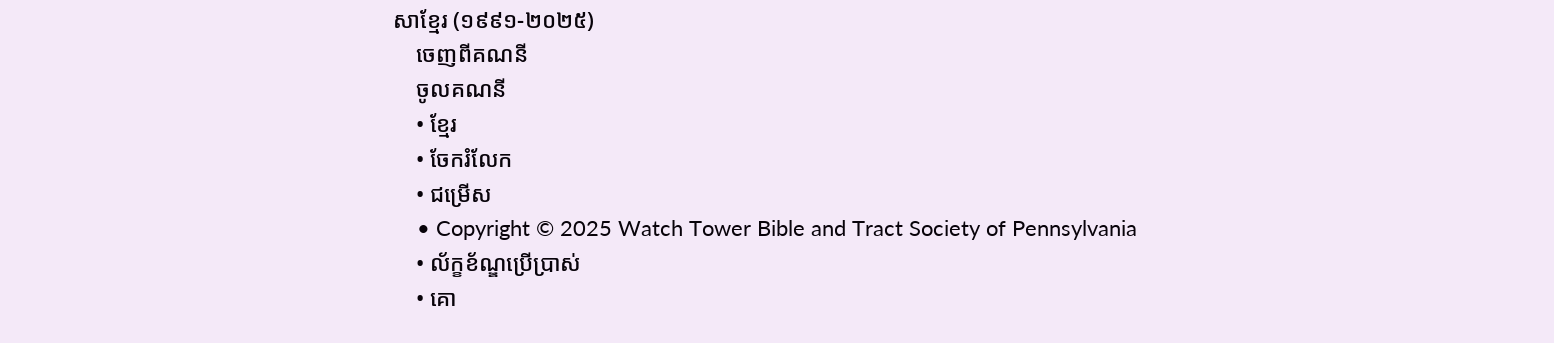សាខ្មែរ (១៩៩១-២០២៥)
    ចេញពីគណនី
    ចូលគណនី
    • ខ្មែរ
    • ចែករំលែក
    • ជម្រើស
    • Copyright © 2025 Watch Tower Bible and Tract Society of Pennsylvania
    • ល័ក្ខខ័ណ្ឌប្រើប្រាស់
    • គោ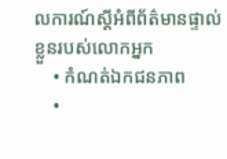លការណ៍ស្ដីអំពីព័ត៌មានផ្ទាល់ខ្លួនរបស់លោកអ្នក
    • កំណត់ឯកជនភាព
    •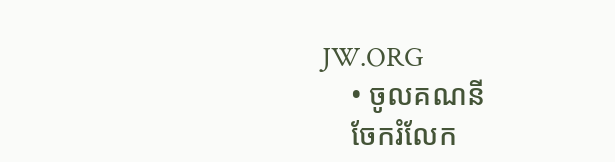JW.ORG
    • ចូលគណនី
    ចែករំលែក